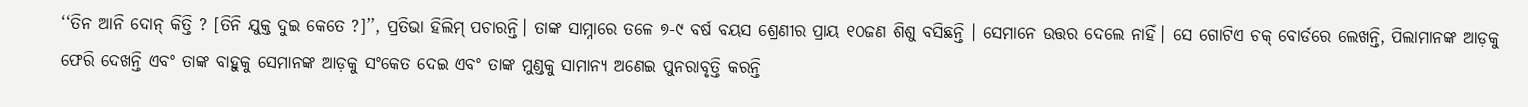‘‘ତିନ ଆନି ଦୋନ୍‌ କିତ୍ତି ? [ତିନି ଯୁକ୍ତ ଦୁଇ କେତେ ?]’’, ପ୍ରତିଭା ହିଲିମ୍‌ ପଚାରନ୍ତି। ତାଙ୍କ ସାମ୍ନାରେ ତଳେ ୭-୯ ବର୍ଷ ବୟସ ଶ୍ରେଣୀର ପ୍ରାୟ ୧୦ଜଣ ଶିଶୁ ବସିଛନ୍ତି । ସେମାନେ ଉତ୍ତର ଦେଲେ ନାହିଁ। ସେ ଗୋଟିଏ ଚକ୍‌ ବୋର୍ଡରେ ଲେଖନ୍ତି, ପିଲାମାନଙ୍କ ଆଡ଼କୁ  ଫେରି ଦେଖନ୍ତି ଏବଂ ତାଙ୍କ ବାହୁକୁ ସେମାନଙ୍କ ଆଡ଼କୁ ସଂକେତ ଦେଇ ଏବଂ ତାଙ୍କ ମୁଣ୍ଡକୁ ସାମାନ୍ୟ ଅଣେଇ ପୁନରାବୃତ୍ତି କରନ୍ତି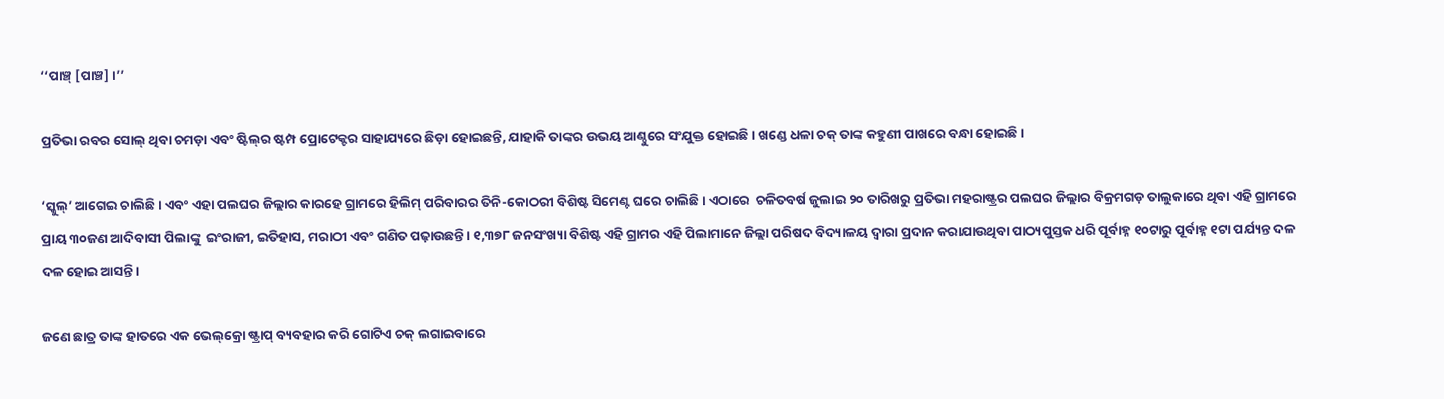‘‘ପାଞ୍ଚ୍‌ [ପାଞ୍ଚ] ।’’

ପ୍ରତିଭା ରବର ସୋଲ୍‌ ଥିବା ଚମଡ଼ା ଏବଂ ଷ୍ଟିଲ୍‌ର ଷ୍ଟମ୍ପ ପ୍ରୋଟେକ୍ଟର ସାହାଯ୍ୟରେ ଛିଡ଼ା ହୋଇଛନ୍ତି, ଯାହାକି ତାଙ୍କର ଉଭୟ ଆଣ୍ଠୁରେ ସଂଯୁକ୍ତ ହୋଇଛି । ଖଣ୍ଡେ ଧଳା ଚକ୍‌ ତାଙ୍କ କହୁଣୀ ପାଖରେ ବନ୍ଧା ହୋଇଛି ।

‘ସ୍କୁଲ୍‌’ ଆଗେଇ ଚାଲିଛି । ଏବଂ ଏହା ପଲଘର ଜିଲ୍ଲାର କାରହେ ଗ୍ରାମରେ ହିଲିମ୍‌ ପରିବାରର ତିନି-କୋଠରୀ ବିଶିଷ୍ଟ ସିମେଣ୍ଟ ଘରେ ଚାଲିଛି। ଏଠାରେ  ଚଳିତବର୍ଷ ଜୁଲାଇ ୨୦ ତାରିଖରୁ ପ୍ରତିଭା ମହରାଷ୍ଟ୍ରର ପଲଘର ଜିଲ୍ଲାର ବିକ୍ରମଗଡ଼ ତାଲୁକାରେ ଥିବା ଏହି ଗ୍ରାମରେ ପ୍ରାୟ ୩୦ଜଣ ଆଦିବାସୀ ପିଲାଙ୍କୁ  ଇଂରାଜୀ, ଇତିହାସ, ମରାଠୀ ଏବଂ ଗଣିତ ପଢ଼ାଉଛନ୍ତି। ୧,୩୭୮ ଜନସଂଖ୍ୟା ବିଶିଷ୍ଟ ଏହି ଗ୍ରାମର ଏହି ପିଲାମାନେ ଜିଲ୍ଲା ପରିଷଦ ବିଦ୍ୟାଳୟ ଦ୍ୱାରା ପ୍ରଦାନ କରାଯାଉଥିବା ପାଠ୍ୟପୁସ୍ତକ ଧରି ପୂର୍ବାହ୍ନ ୧୦ଟାରୁ ପୂର୍ବାହ୍ନ ୧ଟା ପର୍ଯ୍ୟନ୍ତ ଦଳ ଦଳ ହୋଇ ଆସନ୍ତି।

ଜଣେ ଛାତ୍ର ତାଙ୍କ ହାତରେ ଏକ ଭେଲ୍‌କ୍ରୋ ଷ୍ଟ୍ରାପ୍‌ ବ୍ୟବହାର କରି ଗୋଟିଏ ଚକ୍‌ ଲଗାଇବାରେ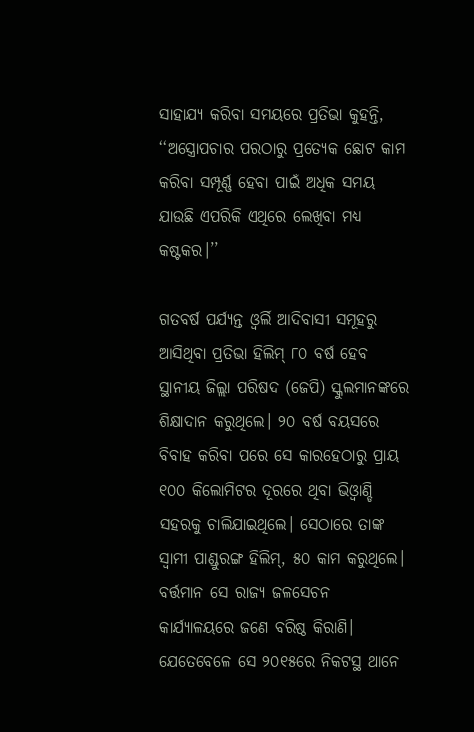ସାହାଯ୍ୟ କରିବା ସମୟରେ ପ୍ରତିଭା କୁହନ୍ତି, ‘‘ଅସ୍ତ୍ରୋପଚାର ପରଠାରୁ ପ୍ରତ୍ୟେକ ଛୋଟ କାମ କରିବା ସମ୍ପୂର୍ଣ୍ଣ ହେବା ପାଇଁ ଅଧିକ ସମୟ ଯାଉଛି ଏପରିକି ଏଥିରେ ଲେଖିବା ମଧ୍ୟ କଷ୍ଟକର।’’

ଗତବର୍ଷ ପର୍ଯ୍ୟନ୍ତ ଓ୍ୱର୍ଲି ଆଦିବାସୀ ସମୂହରୁ ଆସିଥିବା ପ୍ରତିଭା ହିଲିମ୍‌ ୮୦ ବର୍ଷ ହେବ ସ୍ଥାନୀୟ ଜିଲ୍ଲା ପରିଷଦ (ଜେପି) ସ୍କୁଲମାନଙ୍କରେ ଶିକ୍ଷାଦାନ କରୁଥିଲେ। ୨୦ ବର୍ଷ ବୟସରେ ବିବାହ କରିବା ପରେ ସେ କାରହେଠାରୁ ପ୍ରାୟ ୧୦୦ କିଲୋମିଟର ଦୂରରେ ଥିବା ଭିଓ୍ୱାଣ୍ଡି ସହରକୁ ଚାଲିଯାଇଥିଲେ। ସେଠାରେ ତାଙ୍କ ସ୍ୱାମୀ ପାଣ୍ଡୁରଙ୍ଗ ହିଲିମ୍‌, ୫୦ କାମ କରୁଥିଲେ। ବର୍ତ୍ତମାନ ସେ ରାଜ୍ୟ ଜଳସେଚନ କାର୍ଯ୍ୟାଳୟରେ ଜଣେ ବରିଷ୍ଠ କିରାଣି। ଯେତେବେଳେ ସେ ୨୦୧୫ରେ ନିକଟସ୍ଥ ଥାନେ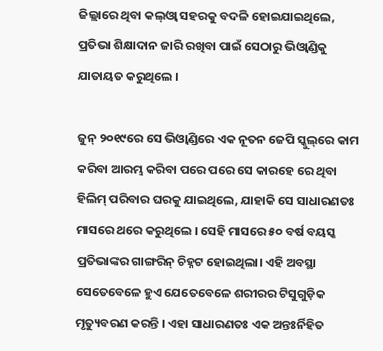ଜିଲ୍ଲାରେ ଥିବା କଲ୍‌ଓ୍ୱା ସହରକୁ ବଦଳି ହୋଇଯାଇଥିଲେ, ପ୍ରତିଭା ଶିକ୍ଷାଦାନ ଜାରି ରଖିବା ପାଇଁ ସେଠାରୁ ଭିଓ୍ୱାଣ୍ଡିକୁ ଯାତାୟତ କରୁଥିଲେ ।

ଜୁନ୍‌ ୨୦୧୯ରେ ସେ ଭିଓ୍ୱାଣ୍ଡିରେ ଏକ ନୂତନ ଜେପି ସ୍କୁଲ୍‌ରେ କାମ କରିବା ଆରମ୍ଭ କରିବା ପରେ ପରେ ସେ କାରହେ ରେ ଥିବା ହିଲିମ୍‌ ପରିବାର ଘରକୁ ଯାଇଥିଲେ, ଯାହାକି ସେ ସାଧାରଣତଃ ମାସରେ ଥରେ କରୁଥିଲେ । ସେହି ମାସରେ ୫୦ ବର୍ଷ ବୟସ୍କ ପ୍ରତିଭାଙ୍କର ଗାଙ୍ଗରିନ୍‌ ଚିହ୍ନଟ ହୋଇଥିଲା। ଏହି ଅବସ୍ଥା ସେତେବେଳେ ହୁଏ ଯେତେବେଳେ ଶରୀରର ଟିସୁଗୁଡ଼ିକ ମୃତ୍ୟୁବରଣ କରନ୍ତି । ଏହା ସାଧାରଣତଃ ଏକ ଅନ୍ତଃର୍ନିହିତ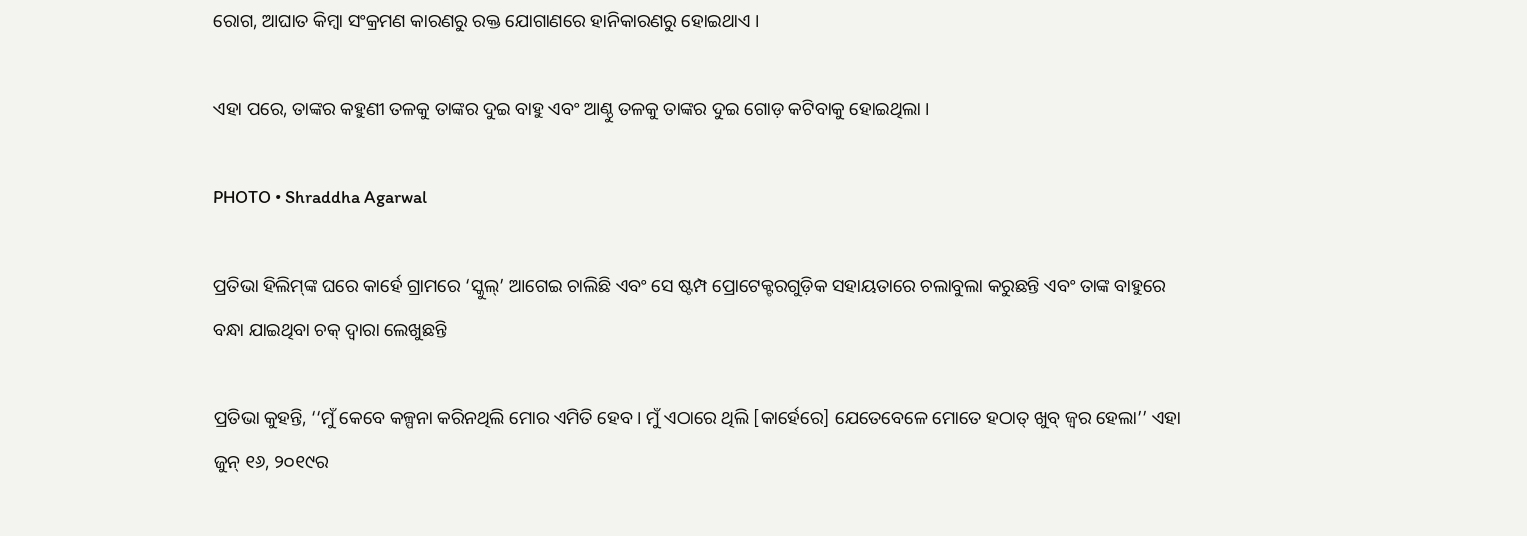ରୋଗ, ଆଘାତ କିମ୍ବା ସଂକ୍ରମଣ କାରଣରୁ ରକ୍ତ ଯୋଗାଣରେ ହାନିକାରଣରୁ ହୋଇଥାଏ ।

ଏହା ପରେ, ତାଙ୍କର କହୁଣୀ ତଳକୁ ତାଙ୍କର ଦୁଇ ବାହୁ ଏବଂ ଆଣ୍ଠୁ ତଳକୁ ତାଙ୍କର ଦୁଇ ଗୋଡ଼ କଟିବାକୁ ହୋଇଥିଲା ।

PHOTO • Shraddha Agarwal

ପ୍ରତିଭା ହିଲିମ୍‌ଙ୍କ ଘରେ କାର୍ହେ ଗ୍ରାମରେ ‘ସ୍କୁଲ୍‌’ ଆଗେଇ ଚାଲିଛି ଏବଂ ସେ ଷ୍ଟମ୍ପ ପ୍ରୋଟେକ୍ଟରଗୁଡ଼ିକ ସହାୟତାରେ ଚଲାବୁଲା କରୁଛନ୍ତି ଏବଂ ତାଙ୍କ ବାହୁରେ ବନ୍ଧା ଯାଇଥିବା ଚକ୍‌ ଦ୍ୱାରା ଲେଖୁଛନ୍ତି

ପ୍ରତିଭା କୁହନ୍ତି, ‘‘ମୁଁ କେବେ କଳ୍ପନା କରିନଥିଲି ମୋର ଏମିତି ହେବ । ମୁଁ ଏଠାରେ ଥିଲି [କାର୍ହେରେ] ଯେତେବେଳେ ମୋତେ ହଠାତ୍‌ ଖୁବ୍‌ ଜ୍ୱର ହେଲା’’ ଏହା ଜୁନ୍‌ ୧୬, ୨୦୧୯ର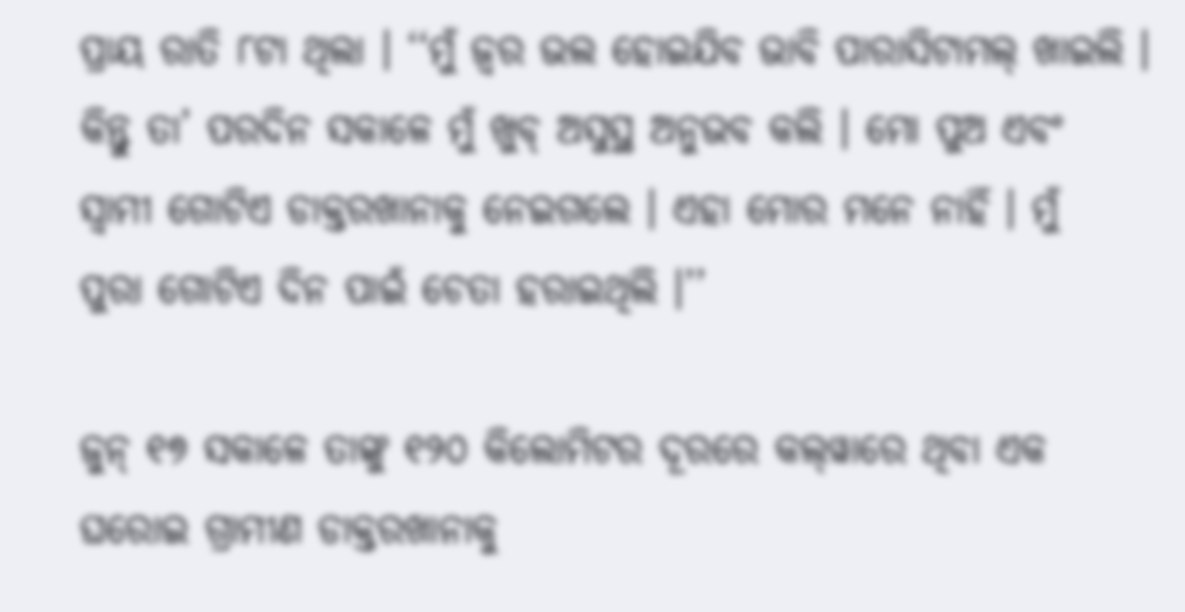ପ୍ରାୟ ରାତି ୮ଟା ଥିଲା । ‘‘ମୁଁ ଜ୍ୱର ଭଲ ହୋଇଯିବ ଭାବି ପାରାସିଟାମଲ୍‌ ଖାଇଲି । କିନ୍ତୁ ତା’ ପରଦିନ ସକାଳେ ମୁଁ ଖୁବ୍‌ ଅସୁସ୍ଥ ଅନୁଭବ କଲି । ମୋ ପୁଅ ଏବଂ ସ୍ୱାମୀ ଗୋଟିଏ ଡାକ୍ତରଖାନାକୁ ନେଇଗଲେ । ଏହା ମୋର ମନେ ନାହିଁ । ମୁଁ  ପୁରା ଗୋଟିଏ ଦିନ ପାଇଁ ଚେତା ହରାଇଥିଲି ।’’

ଜୁନ୍‌ ୧୭ ସକାଳେ ତାଙ୍କୁ ୧୨୦ କିଲୋମିଟର ଦୂରରେ କଲ୍‌ୱାରେ ଥିବା ଏକ ଘରୋଇ ଗ୍ରାମୀଣ ଡାକ୍ତରଖାନାକୁ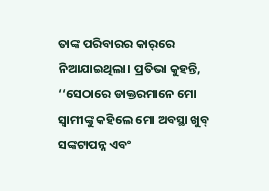ତାଙ୍କ ପରିବାରର କାର୍‌ରେ ନିଆଯାଇଥିଲା। ପ୍ରତିଭା କୁହନ୍ତି, ‘‘ସେଠାରେ ଡାକ୍ତରମାନେ ମୋ ସ୍ୱାମୀଙ୍କୁ କହିଲେ ମୋ ଅବସ୍ଥା ଖୁବ୍‌ ସଙ୍କଟାପନ୍ନ ଏବଂ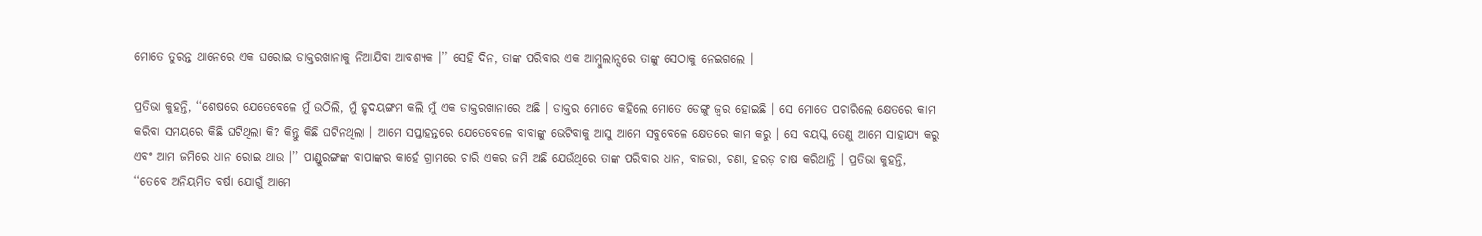ମୋତେ ତୁରନ୍ତ ଥାନେରେ ଏକ ଘରୋଇ ଡାକ୍ତରଖାନାକୁ ନିଆଯିବା ଆବଶ୍ୟକ ।’’ ସେହି ଦିନ, ତାଙ୍କ ପରିବାର ଏକ ଆମ୍ବୁଲାନ୍ସରେ ତାଙ୍କୁ ସେଠାକୁ ନେଇଗଲେ ।

ପ୍ରତିଭା କୁହନ୍ତି, ‘‘ଶେଷରେ ଯେତେବେଳେ ମୁଁ ଉଠିଲି, ମୁଁ ହୃଦୟଙ୍ଗମ କଲି ମୁଁ ଏକ ଡାକ୍ତରଖାନାରେ ଅଛି । ଡାକ୍ତର ମୋତେ କହିଲେ ମୋତେ ଡେଙ୍ଗୁ ଜ୍ୱର ହୋଇଛି । ସେ ମୋତେ ପଚାରିଲେ କ୍ଷେତରେ କାମ କରିବା ସମୟରେ କିଛି ଘଟିଥିଲା କି? କିନ୍ତୁ କିଛି ଘଟିନଥିଲା । ଆମେ ସପ୍ତାହନ୍ତରେ ଯେତେବେଳେ ବାବାଙ୍କୁ ଭେଟିବାକୁ ଆସୁ ଆମେ ସବୁବେଳେ କ୍ଷେତରେ କାମ କରୁ । ସେ ବୟସ୍କ ତେଣୁ ଆମେ ସାହାଯ୍ୟ କରୁ ଏବଂ ଆମ ଜମିରେ ଧାନ ରୋଇ ଥାଉ ।’’ ପାଣ୍ଡୁରଙ୍ଗଙ୍କ ବାପାଙ୍କର କାର୍ହେ ଗ୍ରାମରେ ଚାରି ଏକର ଜମି ଅଛି ଯେଉଁଥିରେ ତାଙ୍କ ପରିବାର ଧାନ, ବାଜରା, ଚଣା, ହରଡ଼ ଚାଷ କରିଥାନ୍ତି । ପ୍ରତିଭା କୁହନ୍ତି, ‘‘ତେବେ ଅନିୟମିତ ବର୍ଷା ଯୋଗୁଁ ଆମେ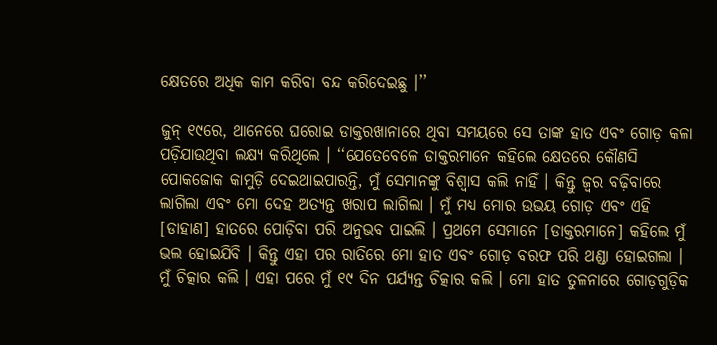କ୍ଷେତରେ ଅଧିକ କାମ କରିବା ବନ୍ଦ କରିଦେଇଛୁ ।’’

ଜୁନ୍ ୧୯ରେ, ଥାନେରେ ଘରୋଇ ଡାକ୍ତରଖାନାରେ ଥିବା ସମୟରେ ସେ ତାଙ୍କ ହାତ ଏବଂ ଗୋଡ଼ କଳା ପଡ଼ିଯାଉଥିବା ଲକ୍ଷ୍ୟ କରିଥିଲେ । ‘‘ଯେତେବେଳେ ଡାକ୍ତରମାନେ କହିଲେ କ୍ଷେତରେ କୌଣସି ପୋକଜୋକ କାମୁଡ଼ି ଦେଇଥାଇପାରନ୍ତି, ମୁଁ ସେମାନଙ୍କୁ ବିଶ୍ୱାସ କଲି ନାହିଁ । କିନ୍ତୁ ଜ୍ୱର ବଢ଼ିବାରେ ଲାଗିଲା ଏବଂ ମୋ ଦେହ ଅତ୍ୟନ୍ତ ଖରାପ ଲାଗିଲା । ମୁଁ ମଧ୍ୟ ମୋର ଉଭୟ ଗୋଡ଼ ଏବଂ ଏହି [ଡାହାଣ] ହାତରେ ପୋଡ଼ିବା ପରି ଅନୁଭବ ପାଇଲି । ପ୍ରଥମେ ସେମାନେ [ଡାକ୍ତରମାନେ] କହିଲେ ମୁଁ ଭଲ ହୋଇଯିବି । କିନ୍ତୁ ଏହା ପର ରାତିରେ ମୋ ହାତ ଏବଂ ଗୋଡ଼ ବରଫ ପରି ଥଣ୍ଡା ହୋଇଗଲା । ମୁଁ ଚିତ୍କାର କଲି । ଏହା ପରେ ମୁଁ ୧୯ ଦିନ ପର୍ଯ୍ୟନ୍ତ ଚିତ୍କାର କଲି । ମୋ ହାତ ତୁଳନାରେ ଗୋଡ଼ଗୁଡ଼ିକ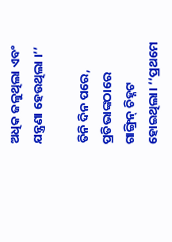ଅଧିକ ଜଳୁଥିଲା ଏବଂ ଯନ୍ତ୍ରଣା ହେଉଥିଲା ।’’

ତିନି ଦିନ ପରେ, ପ୍ରତିଭାଙ୍କଠାରେ ଗାଙ୍ଗ୍ରିନ୍‌ ଚିହ୍ନଟ ହୋଇଥିଲା। ‘‘ପ୍ରଥମେ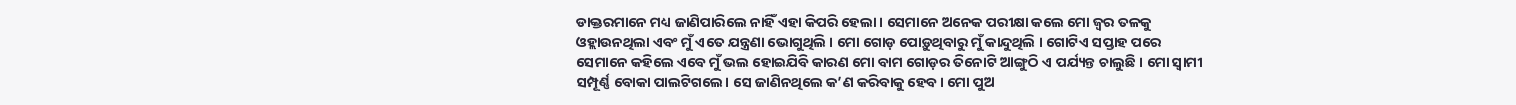ଡାକ୍ତରମାନେ ମଧ୍ୟ ଜାଣିପାରିଲେ ନାହିଁ ଏହା କିପରି ହେଲା । ସେମାନେ ଅନେକ ପରୀକ୍ଷା କଲେ ମୋ ଜ୍ୱର ତଳକୁ  ଓହ୍ଲାଉନଥିଲା ଏବଂ ମୁଁ ଏତେ ଯନ୍ତ୍ରଣା ଭୋଗୁଥିଲି । ମୋ ଗୋଡ଼ ପୋଡ଼ୁଥିବାରୁ ମୁଁ କାନ୍ଦୁଥିଲି । ଗୋଟିଏ ସପ୍ତାହ ପରେ ସେମାନେ କହିଲେ ଏବେ ମୁଁ ଭଲ ହୋଇଯିବି କାରଣ ମୋ ବାମ ଗୋଡ଼ର ତିନୋଟି ଆଙ୍ଗୁଠି ଏ ପର୍ଯ୍ୟନ୍ତ ଚାଲୁଛି । ମୋ ସ୍ୱାମୀ ସମ୍ପୂର୍ଣ୍ଣ ବୋକା ପାଲଟିଗଲେ। ସେ ଜାଣିନଥିଲେ କ’ଣ କରିବାକୁ ହେବ। ମୋ ପୁଅ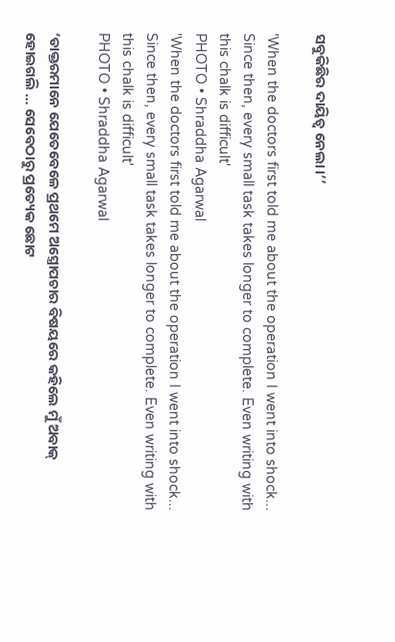ସବୁକିଛିର ଦାୟିତ୍ୱ ନେଲା।’’

'When the doctors first told me about the operation I went into shock... Since then, every small task takes longer to complete. Even writing with this chalk is difficult'
PHOTO • Shraddha Agarwal
'When the doctors first told me about the operation I went into shock... Since then, every small task takes longer to complete. Even writing with this chalk is difficult'
PHOTO • Shraddha Agarwal

‘ଡାକ୍ତରମାନେ ଯେତେବେଳେ ପ୍ରଥମେ ଅସ୍ତ୍ରୋପଚାର ବିଷୟରେ କହିଲେ ମୁଁ ଅବାକ୍‌ ହୋଇଗଲି … ସେବେଠାରୁ ପ୍ରତ୍ୟେକ ଛୋଟ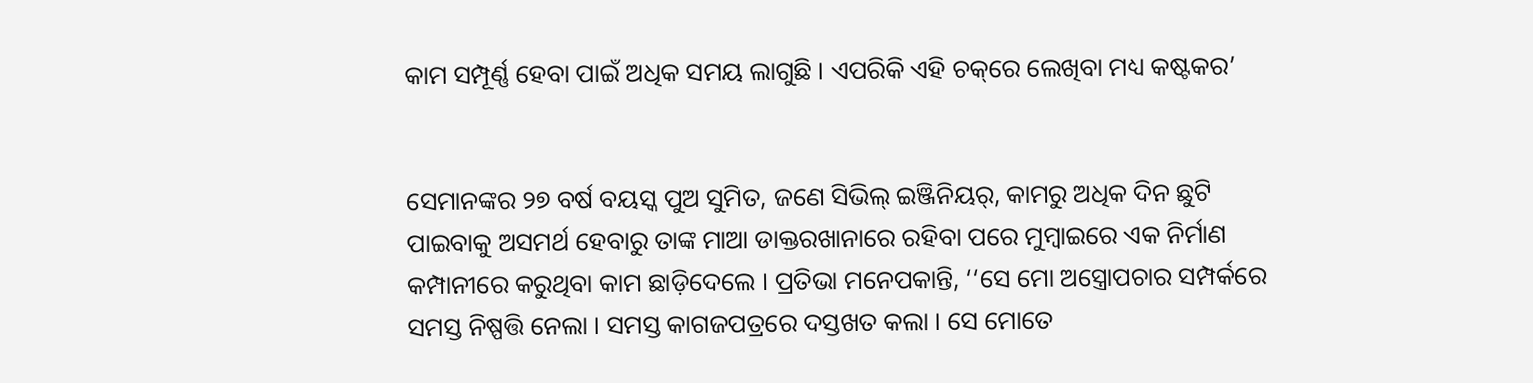କାମ ସମ୍ପୂର୍ଣ୍ଣ ହେବା ପାଇଁ ଅଧିକ ସମୟ ଲାଗୁଛି । ଏପରିକି ଏହି ଚକ୍‌ରେ ଲେଖିବା ମଧ୍ୟ କଷ୍ଟକର’


ସେମାନଙ୍କର ୨୭ ବର୍ଷ ବୟସ୍କ ପୁଅ ସୁମିତ, ଜଣେ ସିଭିଲ୍ ଇଞ୍ଜିନିୟର୍‌, କାମରୁ ଅଧିକ ଦିନ ଛୁଟି ପାଇବାକୁ ଅସମର୍ଥ ହେବାରୁ ତାଙ୍କ ମାଆ ଡାକ୍ତରଖାନାରେ ରହିବା ପରେ ମୁମ୍ବାଇରେ ଏକ ନିର୍ମାଣ କମ୍ପାନୀରେ କରୁଥିବା କାମ ଛାଡ଼ିଦେଲେ । ପ୍ରତିଭା ମନେପକାନ୍ତି, ‘‘ସେ ମୋ ଅସ୍ତ୍ରୋପଚାର ସମ୍ପର୍କରେ ସମସ୍ତ ନିଷ୍ପତ୍ତି ନେଲା । ସମସ୍ତ କାଗଜପତ୍ରରେ ଦସ୍ତଖତ କଲା । ସେ ମୋତେ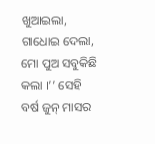ଖୁଆଇଲା, ଗାଧୋଇ ଦେଲା, ମୋ ପୁଅ ସବୁକିଛି କଲା ।’’ ସେହି ବର୍ଷ ଜୁନ୍‌ ମାସର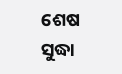ଶେଷ ସୁଦ୍ଧା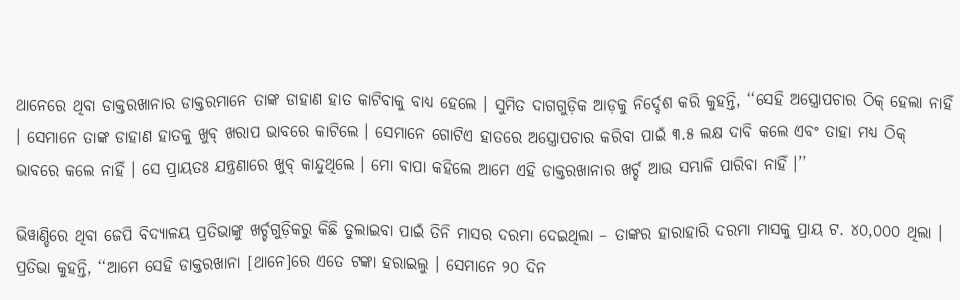ଥାନେରେ ଥିବା ଡାକ୍ତରଖାନାର ଡାକ୍ତରମାନେ ତାଙ୍କ ଡାହାଣ ହାତ କାଟିବାକୁ ବାଧ୍ୟ ହେଲେ । ସୁମିତ ଦାଗଗୁଡ଼ିକ ଆଡ଼କୁ ନିର୍ଦ୍ଦେଶ କରି କୁହନ୍ତି, ‘‘ସେହି ଅସ୍ତ୍ରୋପଚାର ଠିକ୍‌ ହେଲା ନାହିଁ । ସେମାନେ ତାଙ୍କ ଡାହାଣ ହାତକୁ ଖୁବ୍‌ ଖରାପ ଭାବରେ କାଟିଲେ । ସେମାନେ ଗୋଟିଏ ହାତରେ ଅସ୍ତ୍ରୋପଚାର କରିବା ପାଇଁ ୩.୫ ଲକ୍ଷ ଦାବି କଲେ ଏବଂ ତାହା ମଧ୍ୟ ଠିକ୍‌ ଭାବରେ କଲେ ନାହିଁ । ସେ ପ୍ରାୟତଃ ଯନ୍ତ୍ରଣାରେ ଖୁବ୍‌ କାନ୍ଦୁଥିଲେ । ମୋ ବାପା କହିଲେ ଆମେ ଏହି ଡାକ୍ତରଖାନାର ଖର୍ଚ୍ଚ ଆଉ ସମ୍ଭାଳି ପାରିବା ନାହିଁ ।’’

ଭିୱାଣ୍ଡିରେ ଥିବା ଜେପି ବିଦ୍ୟାଳୟ ପ୍ରତିଭାଙ୍କୁ ଖର୍ଚ୍ଚଗୁଡ଼ିକରୁ କିଛି ତୁଲାଇବା ପାଇଁ ତିନି ମାସର ଦରମା ଦେଇଥିଲା – ତାଙ୍କର ହାରାହାରି ଦରମା ମାସକୁ ପ୍ରାୟ ଟ. ୪୦,୦୦୦ ଥିଲା । ପ୍ରତିଭା କୁହନ୍ତି, ‘‘ଆମେ ସେହି ଡାକ୍ତରଖାନା [ଥାନେ]ରେ ଏତେ ଟଙ୍କା ହରାଇଲୁ । ସେମାନେ ୨୦ ଦିନ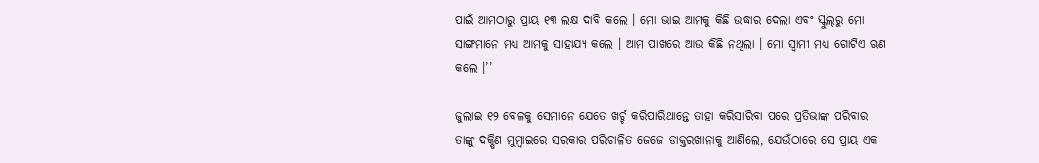ପାଇଁ ଆମଠାରୁ ପ୍ରାୟ ୧୩ ଲକ୍ଷ ଦାବି କଲେ । ମୋ ଭାଇ ଆମକୁ କିଛି ଉଦ୍ଧାର ଦେଲା ଏବଂ ସ୍କୁଲ୍‌ରୁ ମୋ ସାଙ୍ଗମାନେ ମଧ୍ୟ ଆମକୁ ସାହାଯ୍ୟ କଲେ । ଆମ ପାଖରେ ଆଉ କିଛି ନଥିଲା । ମୋ ସ୍ୱାମୀ ମଧ୍ୟ ଗୋଟିଏ ଋଣ କଲେ ।’’

ଜୁଲାଇ ୧୨ ବେଳକୁ ସେମାନେ ଯେତେ ଖର୍ଚ୍ଚ କରିପାରିଥାନ୍ତେ ତାହା କରିସାରିବା ପରେ ପ୍ରତିଭାଙ୍କ ପରିବାର ତାଙ୍କୁ ଦକ୍ଷିଣ ମୁମ୍ବାଇରେ ସରକାର ପରିଚାଳିତ ଜେଜେ ଡାକ୍ତରଖାନାକୁ ଆଣିଲେ, ଯେଉଁଠାରେ ସେ ପ୍ରାୟ ଏକ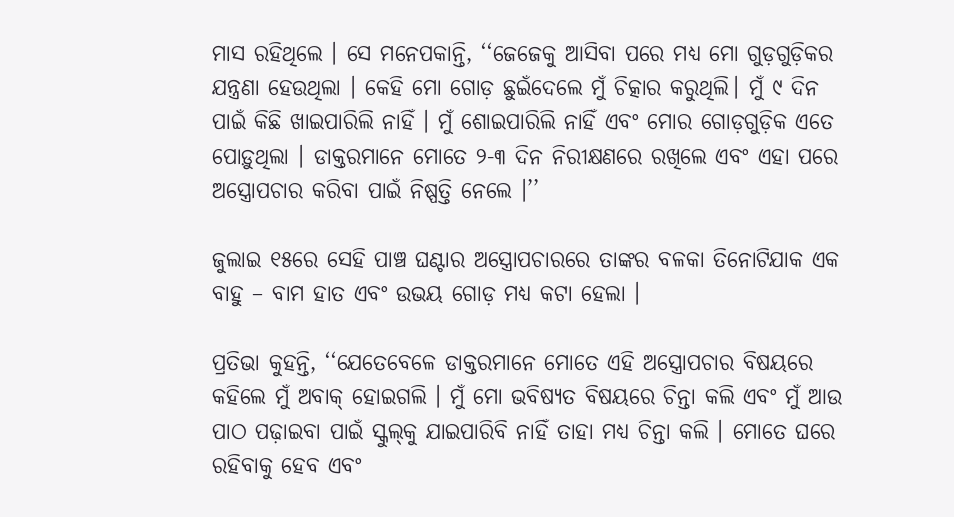ମାସ ରହିଥିଲେ । ସେ ମନେପକାନ୍ତି, ‘‘ଜେଜେକୁ ଆସିବା ପରେ ମଧ୍ୟ ମୋ ଗୁଡ଼ଗୁଡ଼ିକର ଯନ୍ତ୍ରଣା ହେଉଥିଲା । କେହି ମୋ ଗୋଡ଼ ଛୁଇଁଦେଲେ ମୁଁ ଚିତ୍କାର କରୁଥିଲି। ମୁଁ ୯ ଦିନ ପାଇଁ କିଛି ଖାଇପାରିଲି ନାହିଁ । ମୁଁ ଶୋଇପାରିଲି ନାହିଁ ଏବଂ ମୋର ଗୋଡ଼ଗୁଡ଼ିକ ଏତେ ପୋଡ଼ୁଥିଲା । ଡାକ୍ତରମାନେ ମୋତେ ୨-୩ ଦିନ ନିରୀକ୍ଷଣରେ ରଖିଲେ ଏବଂ ଏହା ପରେ ଅସ୍ତ୍ରୋପଚାର କରିବା ପାଇଁ ନିଷ୍ପତ୍ତି ନେଲେ ।’’

ଜୁଲାଇ ୧୫ରେ ସେହି ପାଞ୍ଚ ଘଣ୍ଟାର ଅସ୍ତ୍ରୋପଚାରରେ ତାଙ୍କର ବଳକା ତିନୋଟିଯାକ ଏକ ବାହୁ – ବାମ ହାତ ଏବଂ ଉଭୟ ଗୋଡ଼ ମଧ୍ୟ କଟା ହେଲା ।

ପ୍ରତିଭା କୁହନ୍ତି, ‘‘ଯେତେବେଳେ ଡାକ୍ତରମାନେ ମୋତେ ଏହି ଅସ୍ତ୍ରୋପଚାର ବିଷୟରେ କହିଲେ ମୁଁ ଅବାକ୍‌ ହୋଇଗଲି । ମୁଁ ମୋ ଭବିଷ୍ୟତ ବିଷୟରେ ଚିନ୍ତା କଲି ଏବଂ ମୁଁ ଆଉ ପାଠ ପଢ଼ାଇବା ପାଇଁ ସ୍କୁଲ୍‌କୁ ଯାଇପାରିବି ନାହିଁ ତାହା ମଧ୍ୟ ଚିନ୍ତା କଲି । ମୋତେ ଘରେ ରହିବାକୁ ହେବ ଏବଂ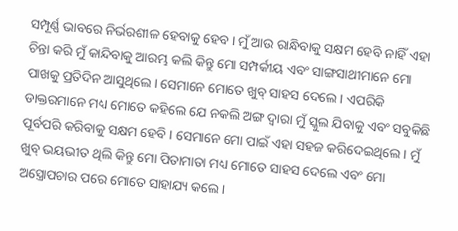ସମ୍ପୂର୍ଣ୍ଣ ଭାବରେ ନିର୍ଭରଶୀଳ ହେବାକୁ ହେବ । ମୁଁ ଆଉ ରାନ୍ଧିବାକୁ ସକ୍ଷମ ହେବି ନାହିଁ ଏହା ଚିନ୍ତା କରି ମୁଁ କାନ୍ଦିବାକୁ ଆରମ୍ଭ କଲି କିନ୍ତୁ ମୋ ସମ୍ପର୍କୀୟ ଏବଂ ସାଙ୍ଗସାଥୀମାନେ ମୋ ପାଖକୁ ପ୍ରତିଦିନ ଆସୁଥିଲେ। ସେମାନେ ମୋତେ ଖୁବ୍ ସାହସ ଦେଲେ । ଏପରିକି ଡାକ୍ତରମାନେ ମଧ୍ୟ ମୋତେ କହିଲେ ଯେ ନକଲି ଅଙ୍ଗ ଦ୍ୱାରା ମୁଁ ସ୍କୁଲ ଯିବାକୁ ଏବଂ ସବୁକିଛି ପୂର୍ବପରି କରିବାକୁ ସକ୍ଷମ ହେବି । ସେମାନେ ମୋ ପାଇଁ ଏହା ସହଜ କରିଦେଇଥିଲେ । ମୁଁ ଖୁବ୍‌ ଭୟଭୀତ ଥିଲି କିନ୍ତୁ ମୋ ପିତାମାତା ମଧ୍ୟ ମୋତେ ସାହସ ଦେଲେ ଏବଂ ମୋ ଅସ୍ତ୍ରୋପଚାର ପରେ ମୋତେ ସାହାଯ୍ୟ କଲେ।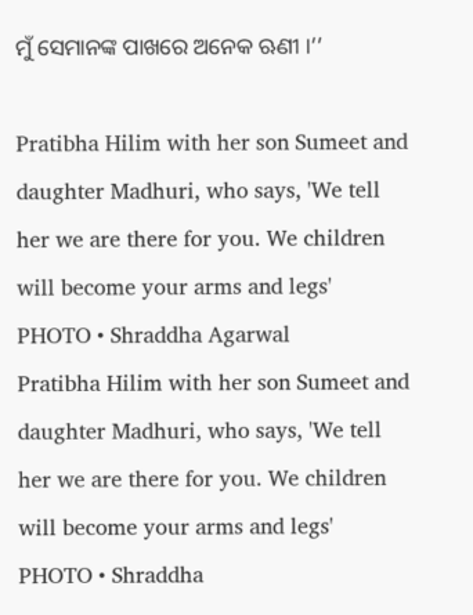ମୁଁ ସେମାନଙ୍କ ପାଖରେ ଅନେକ ଋଣୀ ।’’

Pratibha Hilim with her son Sumeet and daughter Madhuri, who says, 'We tell her we are there for you. We children will become your arms and legs'
PHOTO • Shraddha Agarwal
Pratibha Hilim with her son Sumeet and daughter Madhuri, who says, 'We tell her we are there for you. We children will become your arms and legs'
PHOTO • Shraddha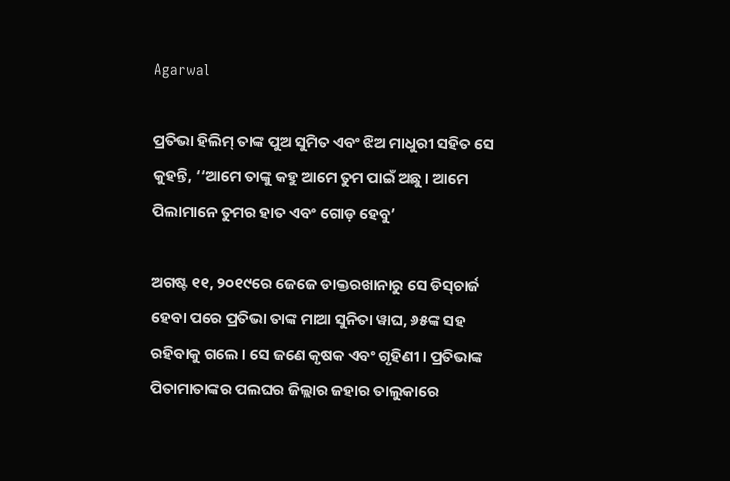Agarwal

ପ୍ରତିଭା ହିଲିମ୍‌ ତାଙ୍କ ପୁଅ ସୁମିତ ଏବଂ ଝିଅ ମାଧୁରୀ ସହିତ ସେ କୁହନ୍ତି, ‘‘ଆମେ ତାଙ୍କୁ କହୁ ଆମେ ତୁମ ପାଇଁ ଅଛୁ । ଆମେ ପିଲାମାନେ ତୁମର ହାତ ଏବଂ ଗୋଡ଼ ହେବୁ’

ଅଗଷ୍ଟ ୧୧, ୨୦୧୯ରେ ଜେଜେ ଡାକ୍ତରଖାନାରୁ ସେ ଡିସ୍‌ଚାର୍ଜ ହେବା ପରେ ପ୍ରତିଭା ତାଙ୍କ ମାଆ ସୁନିତା ୱାଘ, ୬୫ଙ୍କ ସହ ରହିବାକୁ ଗଲେ । ସେ ଜଣେ କୃଷକ ଏବଂ ଗୃହିଣୀ । ପ୍ରତିଭାଙ୍କ ପିତାମାତାଙ୍କର ପଲଘର ଜିଲ୍ଲାର ଜହାର ତାଲୁକାରେ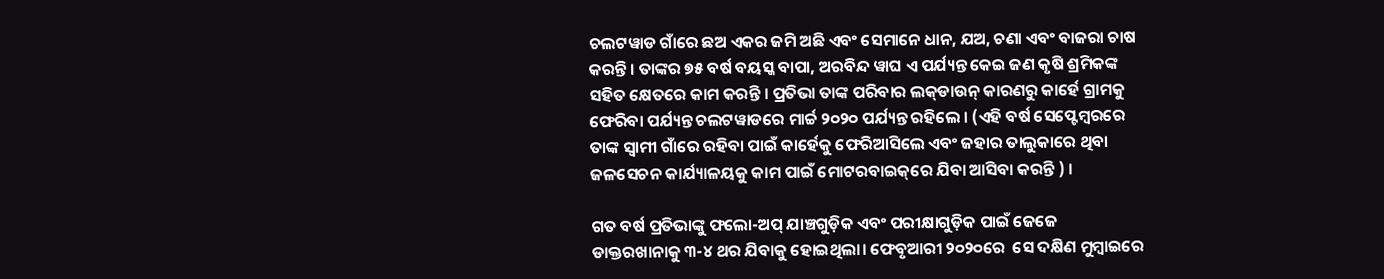ଚଲଟୱାଡ ଗାଁରେ ଛଅ ଏକର ଜମି ଅଛି ଏବଂ ସେମାନେ ଧାନ, ଯଅ, ଚଣା ଏବଂ ବାଜରା ଚାଷ କରନ୍ତି । ତାଙ୍କର ୭୫ ବର୍ଷ ବୟସ୍କ ବାପା, ଅରବିନ୍ଦ ୱାଘ ଏ ପର୍ଯ୍ୟନ୍ତ କେଇ ଜଣ କୃଷି ଶ୍ରମିକଙ୍କ ସହିତ କ୍ଷେତରେ କାମ କରନ୍ତି । ପ୍ରତିଭା ତାଙ୍କ ପରିବାର ଲକ୍‌ଡାଉନ୍‌ କାରଣରୁ କାର୍ହେ ଗ୍ରାମକୁ ଫେରିବା ପର୍ଯ୍ୟନ୍ତ ଚଲଟୱାଡରେ ମାର୍ଚ୍ଚ ୨୦୨୦ ପର୍ଯ୍ୟନ୍ତ ରହିଲେ । (ଏହି ବର୍ଷ ସେପ୍ଟେମ୍ବରରେ ତାଙ୍କ ସ୍ୱାମୀ ଗାଁରେ ରହିବା ପାଇଁ କାର୍ହେକୁ ଫେରିଆସିଲେ ଏବଂ ଜହାର ତାଲୁକାରେ ଥିବା ଜଳସେଚନ କାର୍ଯ୍ୟାଳୟକୁ କାମ ପାଇଁ ମୋଟରବାଇକ୍‌ରେ ଯିବା ଆସିବା କରନ୍ତି ) ।

ଗତ ବର୍ଷ ପ୍ରତିଭାଙ୍କୁ ଫଲୋ-ଅପ୍‌ ଯାଞ୍ଚଗୁଡ଼ିକ ଏବଂ ପରୀକ୍ଷାଗୁଡ଼ିକ ପାଇଁ ଜେଜେ ଡାକ୍ତରଖାନାକୁ ୩-୪ ଥର ଯିବାକୁ ହୋଇଥିଲା। ଫେବୃଆରୀ ୨୦୨୦ରେ  ସେ ଦକ୍ଷିଣ ମୁମ୍ବାଇରେ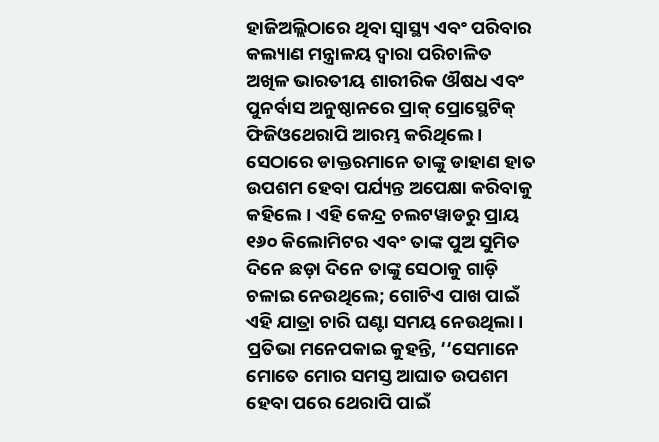ହାଜିଅଲ୍ଲିଠାରେ ଥିବା ସ୍ୱାସ୍ଥ୍ୟ ଏବଂ ପରିବାର କଲ୍ୟାଣ ମନ୍ତ୍ରାଳୟ ଦ୍ୱାରା ପରିଚାଳିତ ଅଖିଳ ଭାରତୀୟ ଶାରୀରିକ ଔଷଧ ଏବଂ ପୁନର୍ବାସ ଅନୁଷ୍ଠାନରେ ପ୍ରାକ୍‌ ପ୍ରୋସ୍ଥେଟିକ୍ ଫିଜିଓଥେରାପି ଆରମ୍ଭ କରିଥିଲେ । ସେଠାରେ ଡାକ୍ତରମାନେ ତାଙ୍କୁ ଡାହାଣ ହାତ ଉପଶମ ହେବା ପର୍ଯ୍ୟନ୍ତ ଅପେକ୍ଷା କରିବାକୁ କହିଲେ। ଏହି କେନ୍ଦ୍ର ଚଲଟୱାଡରୁ ପ୍ରାୟ ୧୬୦ କିଲୋମିଟର ଏବଂ ତାଙ୍କ ପୁଅ ସୁମିତ ଦିନେ ଛଡ଼ା ଦିନେ ତାଙ୍କୁ ସେଠାକୁ ଗାଡ଼ି ଚଳାଇ ନେଉଥିଲେ; ଗୋଟିଏ ପାଖ ପାଇଁ ଏହି ଯାତ୍ରା ଚାରି ଘଣ୍ଟା ସମୟ ନେଉଥିଲା । ପ୍ରତିଭା ମନେପକାଇ କୁହନ୍ତି, ‘‘ସେମାନେ ମୋତେ ମୋର ସମସ୍ତ ଆଘାତ ଉପଶମ ହେବା ପରେ ଥେରାପି ପାଇଁ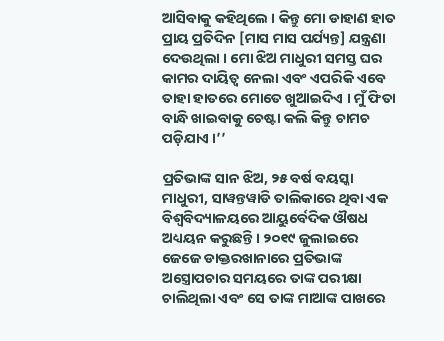ଆସିବାକୁ କହିଥିଲେ । କିନ୍ତୁ ମୋ ଡାହାଣ ହାତ ପ୍ରାୟ ପ୍ରତିଦିନ [ମାସ ମାସ ପର୍ଯ୍ୟନ୍ତ] ଯନ୍ତ୍ରଣା ଦେଉଥିଲା । ମୋ ଝିଅ ମାଧୁରୀ ସମସ୍ତ ଘର କାମର ଦାୟିତ୍ୱ ନେଲା ଏବଂ ଏପରିକି ଏବେ ତାହା ହାତରେ ମୋତେ ଖୁଆଇଦିଏ । ମୁଁ ଫିତା ବାନ୍ଧି ଖାଇବାକୁ ଚେଷ୍ଟା କଲି କିନ୍ତୁ ଚାମଚ ପଡ଼ିଯାଏ ।’’

ପ୍ରତିଭାଙ୍କ ସାନ ଝିଅ, ୨୫ ବର୍ଷ ବୟସ୍କା ମାଧୁରୀ, ସାୱନ୍ତୱାଡି ତାଲିକାରେ ଥିବା ଏକ ବିଶ୍ୱବିଦ୍ୟାଳୟରେ ଆୟୁର୍ବେଦିକ ଔଷଧ ଅଧ୍ୟୟନ କରୁଛନ୍ତି । ୨୦୧୯ ଜୁଲାଇରେ ଜେଜେ ଡାକ୍ତରଖାନାରେ ପ୍ରତିଭାଙ୍କ ଅସ୍ତ୍ରୋପଚାର ସମୟରେ ତାଙ୍କ ପରୀକ୍ଷା ଚାଲିଥିଲା ଏବଂ ସେ ତାଙ୍କ ମାଆଙ୍କ ପାଖରେ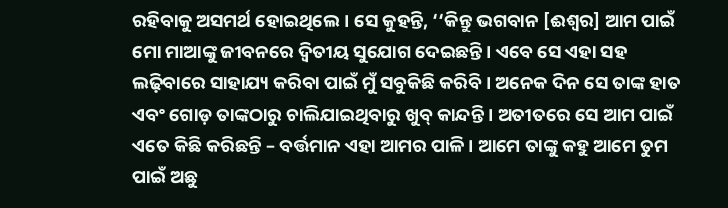ରହିବାକୁ ଅସମର୍ଥ ହୋଇଥିଲେ। ସେ କୁହନ୍ତି, ‘‘କିନ୍ତୁ ଭଗବାନ [ଈଶ୍ୱର] ଆମ ପାଇଁ ମୋ ମାଆଙ୍କୁ ଜୀବନରେ ଦ୍ୱିତୀୟ ସୁଯୋଗ ଦେଇଛନ୍ତି । ଏବେ ସେ ଏହା ସହ ଲଢ଼ିବାରେ ସାହାଯ୍ୟ କରିବା ପାଇଁ ମୁଁ ସବୁକିଛି କରିବି । ଅନେକ ଦିନ ସେ ତାଙ୍କ ହାତ ଏବଂ ଗୋଡ଼ ତାଙ୍କଠାରୁ ଚାଲିଯାଇଥିବାରୁ ଖୁବ୍‌ କାନ୍ଦନ୍ତି । ଅତୀତରେ ସେ ଆମ ପାଇଁ ଏତେ କିଛି କରିଛନ୍ତି – ବର୍ତ୍ତମାନ ଏହା ଆମର ପାଳି । ଆମେ ତାଙ୍କୁ କହୁ ଆମେ ତୁମ ପାଇଁ ଅଛୁ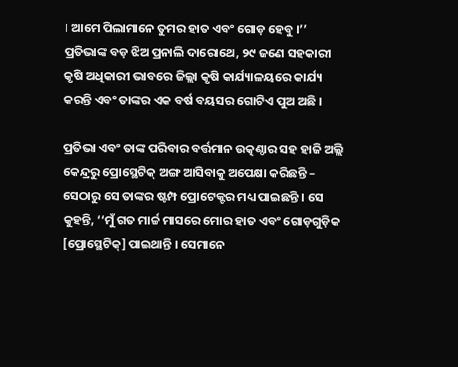। ଆମେ ପିଲାମାନେ ତୁମର ହାତ ଏବଂ ଗୋଡ଼ ହେବୁ ।’’ ପ୍ରତିଭାଙ୍କ ବଡ଼ ଝିଅ ପ୍ରନାଲି ଦାରୋଥେ, ୨୯ ଜଣେ ସହକାରୀ କୃଷି ଅଧିକାରୀ ଭାବରେ ଜିଲ୍ଲା କୃଷି କାର୍ଯ୍ୟାଳୟରେ କାର୍ଯ୍ୟ କରନ୍ତି ଏବଂ ତାଙ୍କର ଏକ ବର୍ଷ ବୟସର ଗୋଟିଏ ପୁଅ ଅଛି ।

ପ୍ରତିଭା ଏବଂ ତାଙ୍କ ପରିବାର ବର୍ତ୍ତମାନ ଉତ୍କଣ୍ଠାର ସହ ହାଜି ଅଲ୍ଲି କେନ୍ଦ୍ରରୁ ପ୍ରୋସ୍ଥେଟିକ୍‌ ଅଙ୍ଗ ଆସିବାକୁ ଅପେକ୍ଷା କରିଛନ୍ତି – ସେଠାରୁ ସେ ତାଙ୍କର ଷ୍ଟମ୍ପ ପ୍ରୋଟେକ୍ଟର ମଧ୍ୟ ପାଇଛନ୍ତି । ସେ କୁହନ୍ତି, ‘‘ମୁଁ ଗତ ମାର୍ଚ୍ଚ ମାସରେ ମୋର ହାତ ଏବଂ ଗୋଡ଼ଗୁଡ଼ିକ [ପ୍ରୋସ୍ଥେଟିକ୍‌] ପାଇଥାନ୍ତି । ସେମାନେ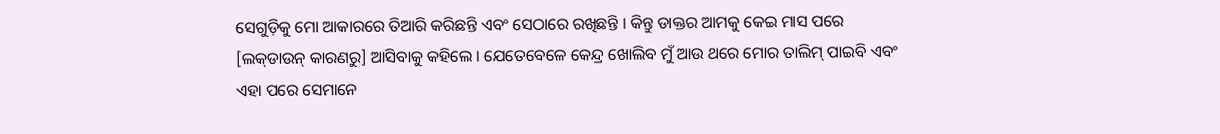ସେଗୁଡ଼ିକୁ ମୋ ଆକାରରେ ତିଆରି କରିଛନ୍ତି ଏବଂ ସେଠାରେ ରଖିଛନ୍ତି । କିନ୍ତୁ ଡାକ୍ତର ଆମକୁ କେଇ ମାସ ପରେ [ଲକ୍‌ଡାଉନ୍‌ କାରଣରୁ] ଆସିବାକୁ କହିଲେ । ଯେତେବେଳେ କେନ୍ଦ୍ର ଖୋଲିବ ମୁଁ ଆଉ ଥରେ ମୋର ତାଲିମ୍‌ ପାଇବି ଏବଂ ଏହା ପରେ ସେମାନେ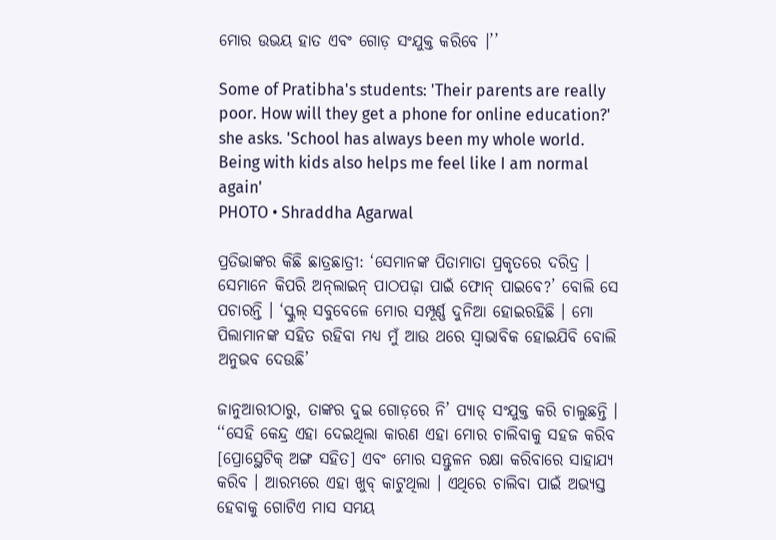ମୋର ଉଭୟ ହାତ ଏବଂ ଗୋଡ଼ ସଂଯୁକ୍ତ କରିବେ ।’’

Some of Pratibha's students: 'Their parents are really poor. How will they get a phone for online education?' she asks. 'School has always been my whole world. Being with kids also helps me feel like I am normal again'
PHOTO • Shraddha Agarwal

ପ୍ରତିଭାଙ୍କର କିଛି ଛାତ୍ରଛାତ୍ରୀ: ‘ସେମାନଙ୍କ ପିତାମାତା ପ୍ରକୃତରେ ଦରିଦ୍ର । ସେମାନେ କିପରି ଅନ୍‌ଲାଇନ୍‌ ପାଠପଢ଼ା ପାଇଁ ଫୋନ୍‌ ପାଇବେ?’ ବୋଲି ସେ ପଚାରନ୍ତି । ‘ସ୍କୁଲ୍‌ ସବୁବେଳେ ମୋର ସମ୍ପୂର୍ଣ୍ଣ ଦୁନିଆ ହୋଇରହିଛି । ମୋ ପିଲାମାନଙ୍କ ସହିତ ରହିବା ମଧ୍ୟ ମୁଁ ଆଉ ଥରେ ସ୍ୱାଭାବିକ ହୋଇଯିବି ବୋଲି ଅନୁଭବ ଦେଉଛି’

ଜାନୁଆରୀଠାରୁ, ତାଙ୍କର ଦୁଇ ଗୋଡ଼ରେ ନି’ ପ୍ୟାଡ୍‌ ସଂଯୁକ୍ତ କରି ଚାଲୁଛନ୍ତି । ‘‘ସେହି କେନ୍ଦ୍ର ଏହା ଦେଇଥିଲା କାରଣ ଏହା ମୋର ଚାଲିବାକୁ ସହଜ କରିବ [ପ୍ରୋସ୍ଥେଟିକ୍ ଅଙ୍ଗ ସହିତ] ଏବଂ ମୋର ସନ୍ତୁଳନ ରକ୍ଷା କରିବାରେ ସାହାଯ୍ୟ କରିବ । ଆରମ୍ଭରେ ଏହା ଖୁବ୍‌ କାଟୁଥିଲା । ଏଥିରେ ଚାଲିବା ପାଇଁ ଅଭ୍ୟସ୍ତ ହେବାକୁ ଗୋଟିଏ ମାସ ସମୟ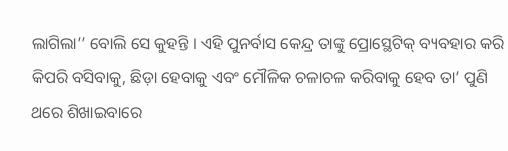ଲାଗିଲା’’ ବୋଲି ସେ କୁହନ୍ତି । ଏହି ପୁନର୍ବାସ କେନ୍ଦ୍ର ତାଙ୍କୁ ପ୍ରୋସ୍ଥେଟିକ୍‌ ବ୍ୟବହାର କରି କିପରି ବସିବାକୁ, ଛିଡ଼ା ହେବାକୁ ଏବଂ ମୌଳିକ ଚଳାଚଳ କରିବାକୁ ହେବ ତା’ ପୁଣି ଥରେ ଶିଖାଇବାରେ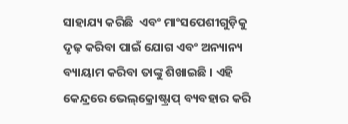ସାହାଯ୍ୟ କରିଛି  ଏବଂ ମାଂସପେଶୀଗୁଡ଼ିକୁ ଦୃଢ଼ କରିବା ପାଇଁ ଯୋଗ ଏବଂ ଅନ୍ୟାନ୍ୟ ବ୍ୟାୟାମ କରିବା ତାଙ୍କୁ ଶିଖାଇଛି । ଏହି କେନ୍ଦ୍ରରେ ଭେଲ୍‌କ୍ରୋଷ୍ଟ୍ରାପ୍‌ ବ୍ୟବହାର କରି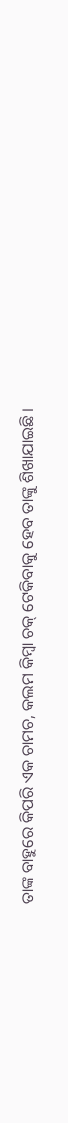ତାଙ୍କ ବାହୁରେ କିପରି ଏକ ଚାମଚ, କଲମ କିମ୍ବା ଚକ୍‌ ଟେକିବାକୁ ହେବ ତାଙ୍କୁ ଶିଖାଯାଇଛି ।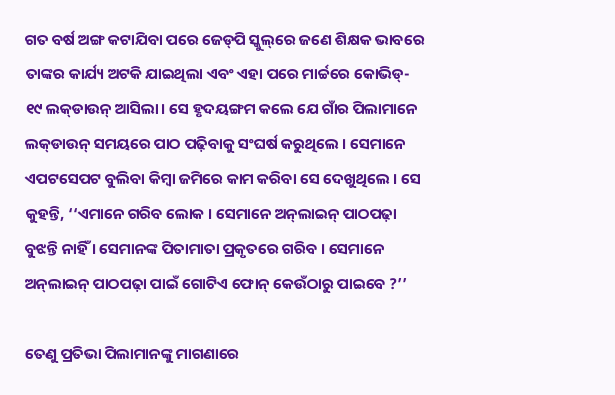ଗତ ବର୍ଷ ଅଙ୍ଗ କଟାଯିବା ପରେ ଜେଡ୍‌ପି ସ୍କୁଲ୍‌ରେ ଜଣେ ଶିକ୍ଷକ ଭାବରେ ତାଙ୍କର କାର୍ଯ୍ୟ ଅଟକି ଯାଇଥିଲା ଏବଂ ଏହା ପରେ ମାର୍ଚ୍ଚରେ କୋଭିଡ୍‌- ୧୯ ଲକ୍‌ଡାଉନ୍‌ ଆସିଲା। ସେ ହୃଦୟଙ୍ଗମ କଲେ ଯେ ଗାଁର ପିଲାମାନେ ଲକ୍‌ଡାଉନ୍‌ ସମୟରେ ପାଠ ପଢ଼ିବାକୁ ସଂଘର୍ଷ କରୁଥିଲେ । ସେମାନେ ଏପଟସେପଟ ବୁଲିବା କିମ୍ବା ଜମିରେ କାମ କରିବା ସେ ଦେଖୁଥିଲେ । ସେ କୁହନ୍ତି, ‘‘ଏମାନେ ଗରିବ ଲୋକ । ସେମାନେ ଅନ୍‌ଲାଇନ୍‌ ପାଠପଢ଼ା ବୁଝନ୍ତି ନାହିଁ । ସେମାନଙ୍କ ପିତାମାତା ପ୍ରକୃତରେ ଗରିବ । ସେମାନେ ଅନ୍‌ଲାଇନ୍‌ ପାଠପଢ଼ା ପାଇଁ ଗୋଟିଏ ଫୋନ୍‌ କେଉଁଠାରୁ ପାଇବେ ?’’

ତେଣୁ ପ୍ରତିଭା ପିଲାମାନଙ୍କୁ ମାଗଣାରେ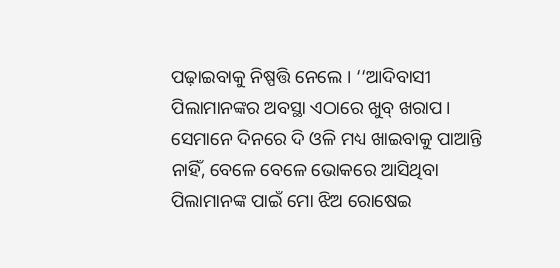ପଢ଼ାଇବାକୁ ନିଷ୍ପତ୍ତି ନେଲେ । ‘‘ଆଦିବାସୀ ପିଲାମାନଙ୍କର ଅବସ୍ଥା ଏଠାରେ ଖୁବ୍‌ ଖରାପ। ସେମାନେ ଦିନରେ ଦି ଓଳି ମଧ୍ୟ ଖାଇବାକୁ ପାଆନ୍ତି ନାହିଁ, ବେଳେ ବେଳେ ଭୋକରେ ଆସିଥିବା ପିଲାମାନଙ୍କ ପାଇଁ ମୋ ଝିଅ ରୋଷେଇ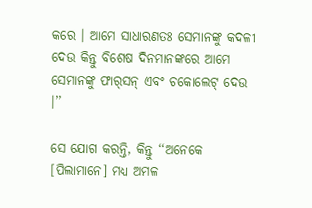କରେ । ଆମେ ସାଧାରଣତଃ ସେମାନଙ୍କୁ କଦଳୀ ଦେଉ କିନ୍ତୁ ବିଶେଷ ଦିନମାନଙ୍କରେ ଆମେ ସେମାନଙ୍କୁ ଫାର୍‌ସନ୍‌ ଏବଂ ଚକୋଲେଟ୍ ଦେଉ ।’’

ସେ ଯୋଗ କରନ୍ତି, କିନ୍ତୁ ‘‘ଅନେକେ [ପିଲାମାନେ] ମଧ୍ୟ ଅମଳ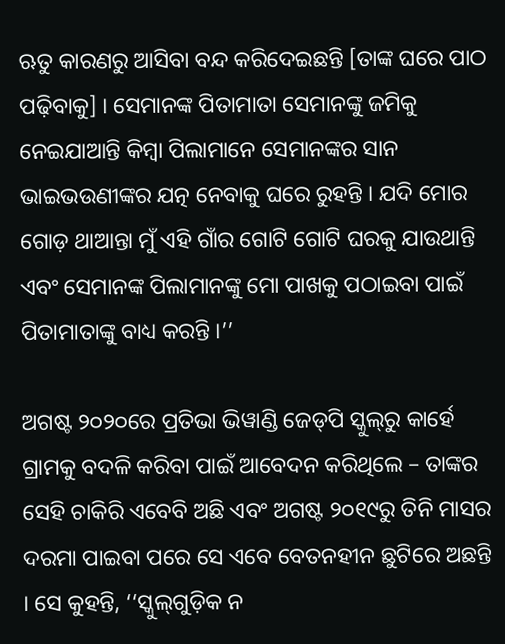ଋତୁ କାରଣରୁ ଆସିବା ବନ୍ଦ କରିଦେଇଛନ୍ତି [ତାଙ୍କ ଘରେ ପାଠ ପଢ଼ିବାକୁ] । ସେମାନଙ୍କ ପିତାମାତା ସେମାନଙ୍କୁ ଜମିକୁ ନେଇଯାଆନ୍ତି କିମ୍ବା ପିଲାମାନେ ସେମାନଙ୍କର ସାନ ଭାଇଭଉଣୀଙ୍କର ଯତ୍ନ ନେବାକୁ ଘରେ ରୁହନ୍ତି । ଯଦି ମୋର ଗୋଡ଼ ଥାଆନ୍ତା ମୁଁ ଏହି ଗାଁର ଗୋଟି ଗୋଟି ଘରକୁ ଯାଉଥାନ୍ତି ଏବଂ ସେମାନଙ୍କ ପିଲାମାନଙ୍କୁ ମୋ ପାଖକୁ ପଠାଇବା ପାଇଁ ପିତାମାତାଙ୍କୁ ବାଧ୍ୟ କରନ୍ତି ।’’

ଅଗଷ୍ଟ ୨୦୨୦ରେ ପ୍ରତିଭା ଭିୱାଣ୍ଡି ଜେଡ୍‌ପି ସ୍କୁଲ୍‌ରୁ କାର୍ହେ ଗ୍ରାମକୁ ବଦଳି କରିବା ପାଇଁ ଆବେଦନ କରିଥିଲେ – ତାଙ୍କର ସେହି ଚାକିରି ଏବେବି ଅଛି ଏବଂ ଅଗଷ୍ଟ ୨୦୧୯ରୁ ତିନି ମାସର ଦରମା ପାଇବା ପରେ ସେ ଏବେ ବେତନହୀନ ଛୁଟିରେ ଅଛନ୍ତି । ସେ କୁହନ୍ତି, ‘‘ସ୍କୁଲ୍‌ଗୁଡ଼ିକ ନ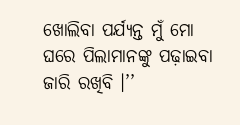ଖୋଲିବା ପର୍ଯ୍ୟନ୍ତ ମୁଁ ମୋ ଘରେ ପିଲାମାନଙ୍କୁ ପଢ଼ାଇବା ଜାରି ରଖିବି ।’’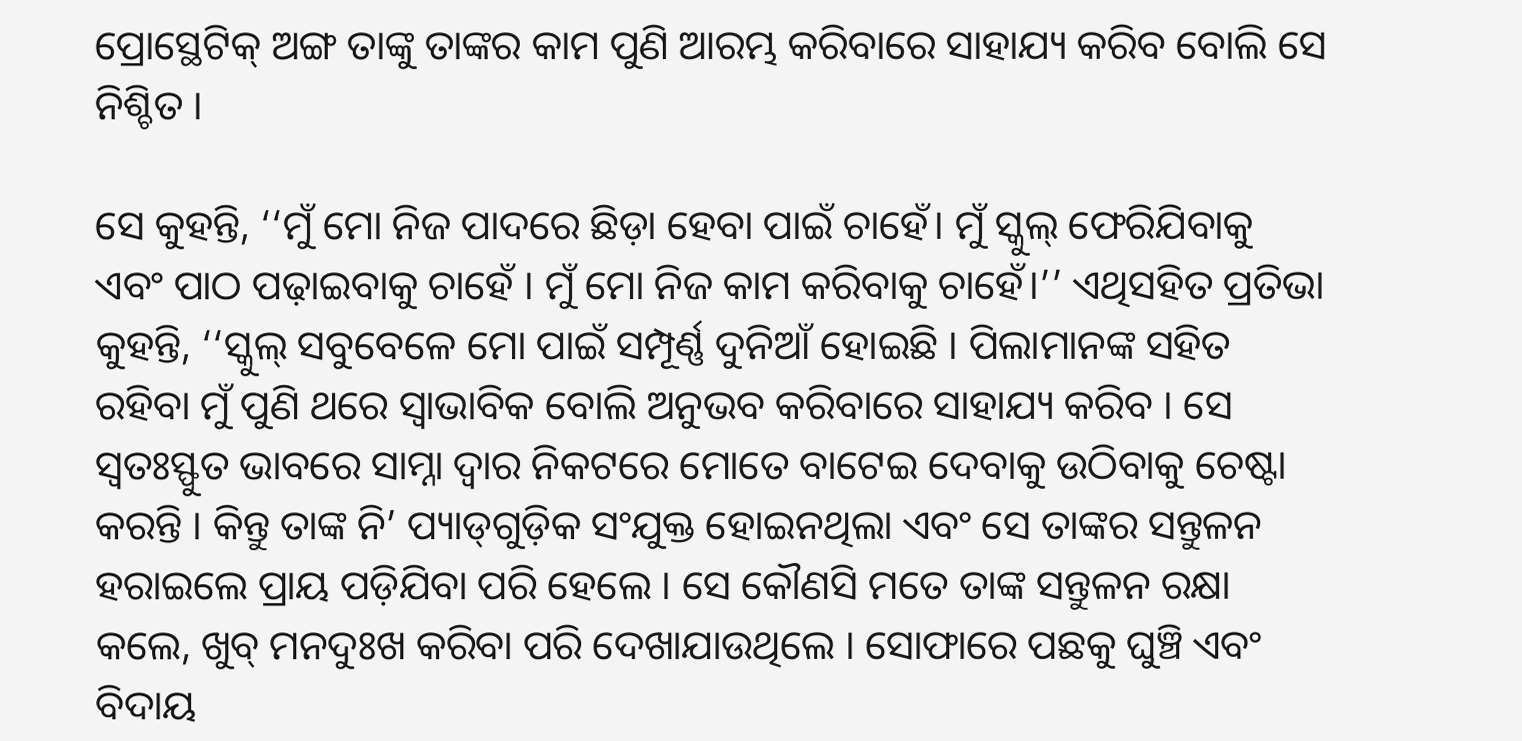ପ୍ରୋସ୍ଥେଟିକ୍‌ ଅଙ୍ଗ ତାଙ୍କୁ ତାଙ୍କର କାମ ପୁଣି ଆରମ୍ଭ କରିବାରେ ସାହାଯ୍ୟ କରିବ ବୋଲି ସେ ନିଶ୍ଚିତ ।

ସେ କୁହନ୍ତି, ‘‘ମୁଁ ମୋ ନିଜ ପାଦରେ ଛିଡ଼ା ହେବା ପାଇଁ ଚାହେଁ। ମୁଁ ସ୍କୁଲ୍ ଫେରିଯିବାକୁ ଏବଂ ପାଠ ପଢ଼ାଇବାକୁ ଚାହେଁ । ମୁଁ ମୋ ନିଜ କାମ କରିବାକୁ ଚାହେଁ।’’ ଏଥିସହିତ ପ୍ରତିଭା କୁହନ୍ତି, ‘‘ସ୍କୁଲ୍ ସବୁବେଳେ ମୋ ପାଇଁ ସମ୍ପୂର୍ଣ୍ଣ ଦୁନିଆଁ ହୋଇଛି । ପିଲାମାନଙ୍କ ସହିତ ରହିବା ମୁଁ ପୁଣି ଥରେ ସ୍ୱାଭାବିକ ବୋଲି ଅନୁଭବ କରିବାରେ ସାହାଯ୍ୟ କରିବ । ସେ ସ୍ୱତଃସ୍ଫୁତ ଭାବରେ ସାମ୍ନା ଦ୍ୱାର ନିକଟରେ ମୋତେ ବାଟେଇ ଦେବାକୁ ଉଠିବାକୁ ଚେଷ୍ଟା କରନ୍ତି । କିନ୍ତୁ ତାଙ୍କ ନି’ ପ୍ୟାଡ୍‌ଗୁଡ଼ିକ ସଂଯୁକ୍ତ ହୋଇନଥିଲା ଏବଂ ସେ ତାଙ୍କର ସନ୍ତୁଳନ ହରାଇଲେ ପ୍ରାୟ ପଡ଼ିଯିବା ପରି ହେଲେ । ସେ କୌଣସି ମତେ ତାଙ୍କ ସନ୍ତୁଳନ ରକ୍ଷା କଲେ, ଖୁବ୍‌ ମନଦୁଃଖ କରିବା ପରି ଦେଖାଯାଉଥିଲେ । ସୋଫାରେ ପଛକୁ ଘୁଞ୍ଚି ଏବଂ ବିଦାୟ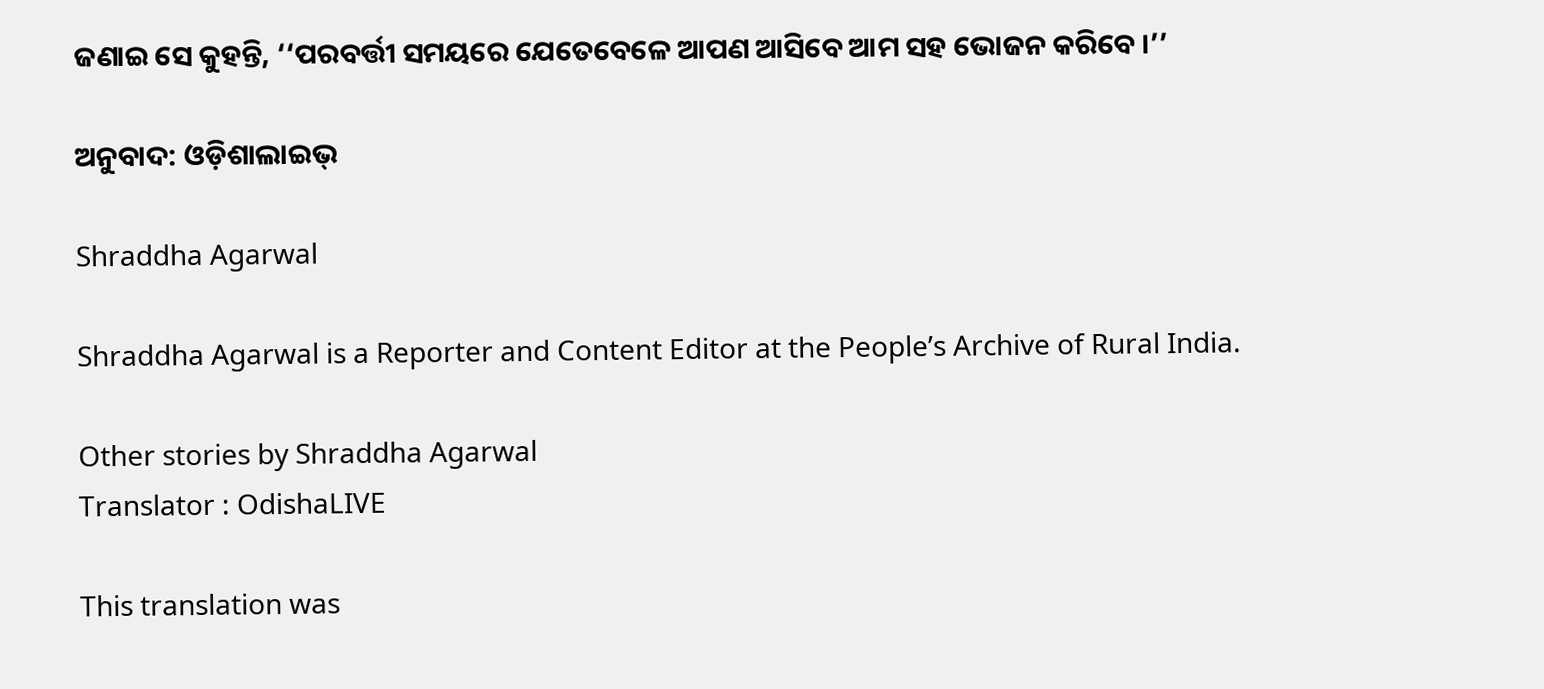ଜଣାଇ ସେ କୁହନ୍ତି, ‘‘ପରବର୍ତ୍ତୀ ସମୟରେ ଯେତେବେଳେ ଆପଣ ଆସିବେ ଆମ ସହ ଭୋଜନ କରିବେ ।’’

ଅନୁବାଦ: ଓଡ଼ିଶାଲାଇଭ୍‍

Shraddha Agarwal

Shraddha Agarwal is a Reporter and Content Editor at the People’s Archive of Rural India.

Other stories by Shraddha Agarwal
Translator : OdishaLIVE

This translation was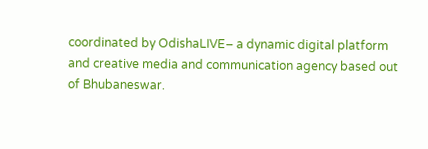coordinated by OdishaLIVE– a dynamic digital platform and creative media and communication agency based out of Bhubaneswar.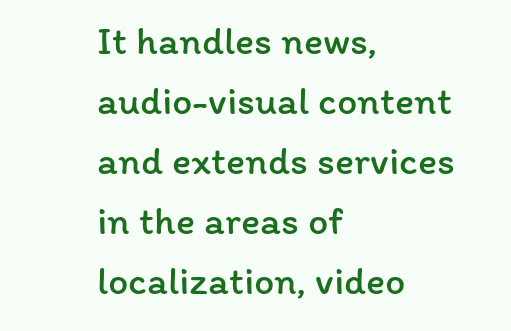It handles news, audio-visual content and extends services in the areas of localization, video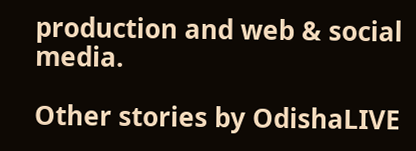production and web & social media.

Other stories by OdishaLIVE